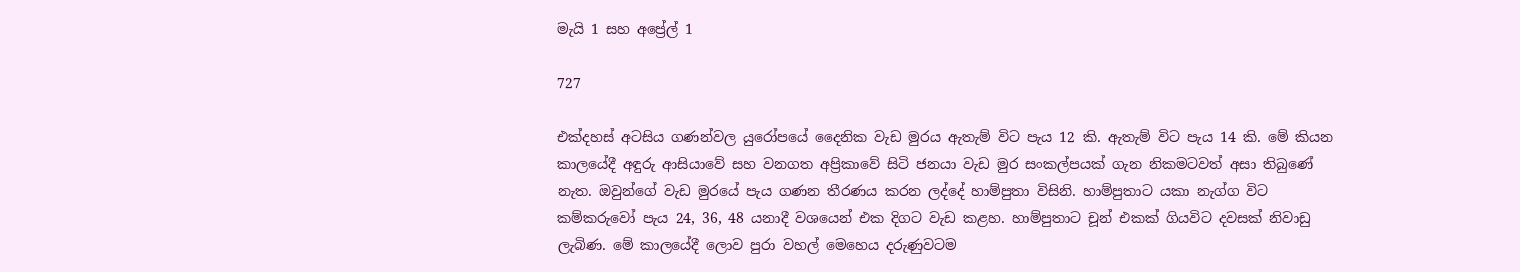මැයි 1 සහ අප්‍රේල් 1

727

එක්දහස් අටසිය ගණන්වල යුරෝපයේ දෛනික වැඩ මුරය ඇතැම් විට පැය 12 කි. ඇතැම් විට පැය 14 කි. මේ කියන කාලයේදී අඳුරු ආසියාවේ සහ වනගත අප්‍රිකාවේ සිටි ජනයා වැඩ මුර සංකල්පයක් ගැන නිකමටවත් අසා තිබුණේ නැත. ඔවුන්ගේ වැඩ මුරයේ පැය ගණන තීරණය කරන ලද්දේ හාම්පුතා විසිනි. හාම්පුතාට යකා නැග්ග විට කම්කරුවෝ පැය 24, 36, 48 යනාදී වශයෙන් එක දිගට වැඩ කළහ. හාම්පුතාට චූන් එකක් ගියවිට දවසක් නිවාඩු ලැබිණ. මේ කාලයේදී ලොව පුරා වහල් මෙහෙය දරුණුවටම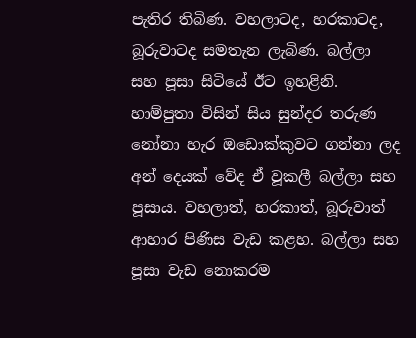පැතිර තිබිණ. වහලාටද, හරකාටද, බූරුවාටද සමතැන ලැබිණ. බල්ලා සහ පූසා සිටියේ ඊට ඉහළිනි. හාම්පුතා විසින් සිය සුන්දර තරුණ නෝනා හැර ඔඩොක්කුවට ගන්නා ලද අන් දෙයක් වේද ඒ වූකලී බල්ලා සහ පූසාය. වහලාත්, හරකාත්, බූරුවාත් ආහාර පිණිස වැඩ කළහ. බල්ලා සහ පූසා වැඩ නොකරම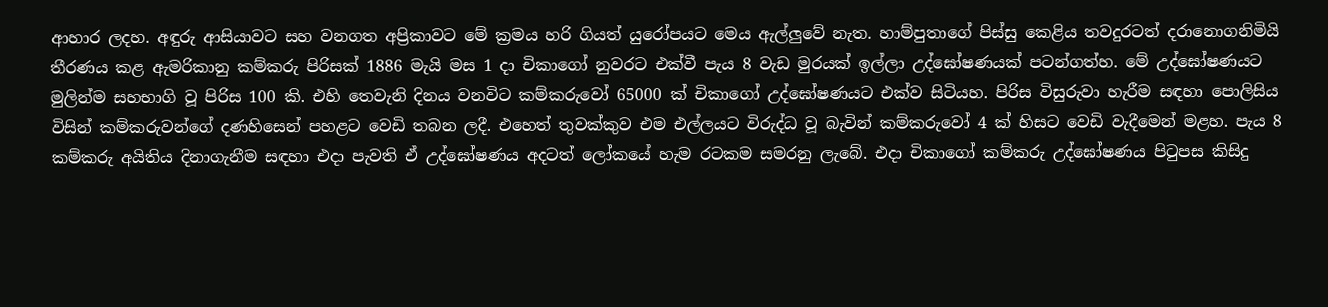ආහාර ලදහ. අඳුරු ආසියාවට සහ වනගත අප්‍රිකාවට මේ ක්‍රමය හරි ගියත් යුරෝපයට මෙය ඇල්ලුවේ නැත. හාම්පුතාගේ පිස්සු කෙළිය තවදුරටත් දරානොගනිමියි තීරණය කළ ඇමරිකානු කම්කරු පිරිසක් 1886 මැයි මස 1 දා චිකාගෝ නුවරට එක්වී පැය 8 වැඩ මුරයක් ඉල්ලා උද්ඝෝෂණයක් පටන්ගත්හ. මේ උද්ඝෝෂණයට මුලින්ම සහභාගි වූ පිරිස 100 කි. එහි තෙවැනි දිනය වනවිට කම්කරුවෝ 65000 ක් චිකාගෝ උද්ඝෝෂණයට එක්ව සිටියහ. පිරිස විසුරුවා හැරීම සඳහා පොලිසිය විසින් කම්කරුවන්ගේ දණහිසෙන් පහළට වෙඩි තබන ලදී. එහෙත් තුවක්කුව එම එල්ලයට විරුද්ධ වූ බැවින් කම්කරුවෝ 4 ක් හිසට වෙඩි වැදීමෙන් මළහ. පැය 8 කම්කරු අයිතිය දිනාගැනීම සඳහා එදා පැවති ඒ උද්ඝෝෂණය අදටත් ලෝකයේ හැම රටකම සමරනු ලැබේ. එදා චිකාගෝ කම්කරු උද්ඝෝෂණය පිටුපස කිසිදු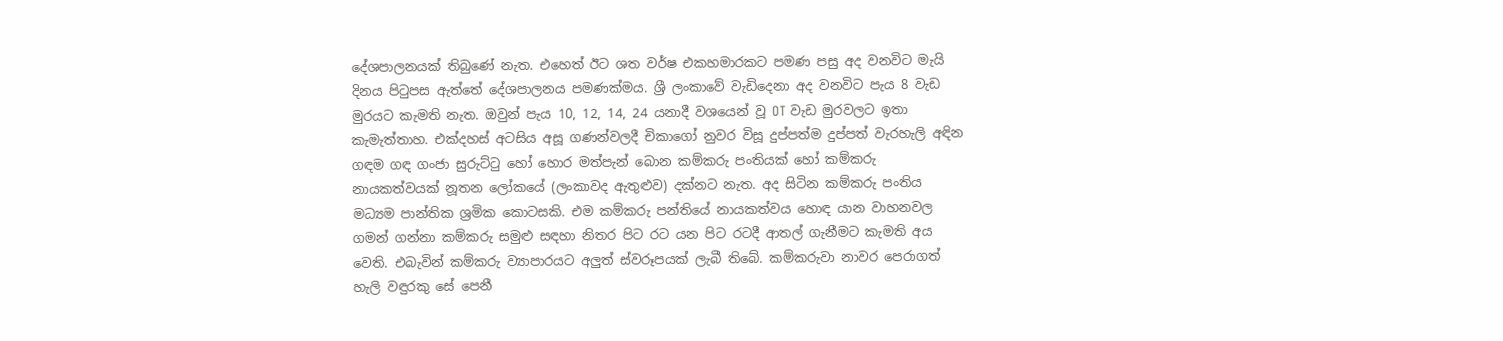දේශපාලනයක් තිබුණේ නැත. එහෙත් ඊට ශත වර්ෂ එකහමාරකට පමණ පසු අද වනවිට මැයි දිනය පිටුපස ඇත්තේ දේශපාලනය පමණක්මය. ශ්‍රී ලංකාවේ වැඩිදෙනා අද වනවිට පැය 8 වැඩ මුරයට කැමති නැත. ඔවුන් පැය 10, 12, 14, 24 යනාදී වශයෙන් වූ OT වැඩ මුරවලට ඉතා කැමැත්තාහ. එක්දහස් අටසිය අසූ ගණන්වලදී චිකාගෝ නුවර විසූ දුප්පත්ම දුප්පත් වැරහැලි අඳින ගඳම ගඳ ගංජා සුරුට්ටු හෝ හොර මත්පැන් බොන කම්කරු පංතියක් හෝ කම්කරු නායකත්වයක් නූතන ලෝකයේ (ලංකාවද ඇතුළුව) දක්නට නැත. අද සිටින කම්කරු පංතිය මධ්‍යම පාන්තික ශ්‍රමික කොටසකි. එම කම්කරු පන්තියේ නායකත්වය හොඳ යාන වාහනවල ගමන් ගන්නා කම්කරු සමුළු සඳහා නිතර පිට රට යන පිට රටදී ආතල් ගැනීමට කැමති අය වෙති. එබැවින් කම්කරු ව්‍යාපාරයට අලුත් ස්වරූපයක් ලැබී තිබේ. කම්කරුවා නාවර පෙරාගත් හැලි වඳුරකු සේ පෙනී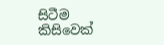සිටීම කිසිවෙක්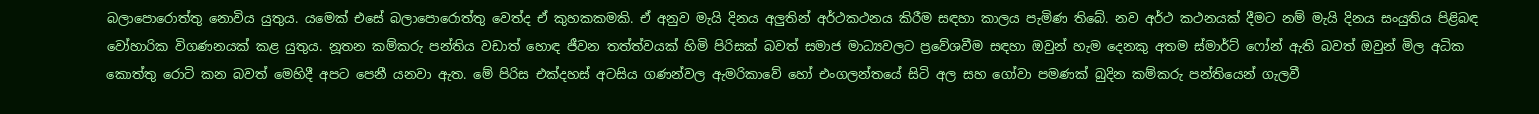බලාපොරොත්තු නොවිය යුතුය. යමෙක් එසේ බලාපොරොත්තු වෙත්ද ඒ කුහකකමකි. ඒ අනුව මැයි දිනය අලුතින් අර්ථකථනය කිරීම සඳහා කාලය පැමිණ තිබේ. නව අර්ථ කථනයක් දීමට නම් මැයි දිනය සංයුතිය පිළිබඳ වෝහාරික විගණනයක් කළ යුතුය. නූතන කම්කරු පන්තිය වඩාත් හොඳ ජීවන තත්ත්වයක් හිමි පිරිසක් බවත් සමාජ මාධ්‍යවලට ප්‍රවේශවීම සඳහා ඔවුන් හැම දෙනකු අතම ස්මාර්ට් ෆෝන් ඇති බවත් ඔවුන් මිල අධික කොත්තු රොටි කන බවත් මෙහිදී අපට පෙනී යනවා ඇත. මේ පිරිස එක්දහස් අටසිය ගණන්වල ඇමරිකාවේ හෝ එංගලන්තයේ සිටි අල සහ ගෝවා පමණක් බුදින කම්කරු පන්තියෙන් ගැලවී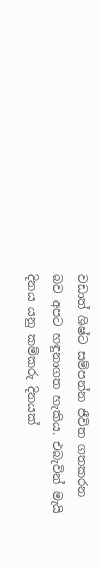වඩාත් ශිෂ්ට සම්පන්න ජීවිත ගතකරන බව අපට හඳුනාගත හැකිය. එබැවින් මැයි දිනය යනු කම්කරු දිනයක්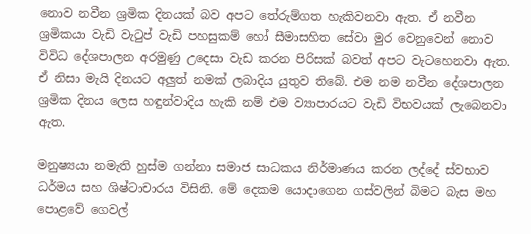නොව නවීන ශ්‍රමික දිනයක් බව අපට තේරුම්ගත හැකිවනවා ඇත. ඒ නවීන ශ්‍රමිකයා වැඩි වැටුප් වැඩි පහසුකම් හෝ සීමාසහිත සේවා මුර වෙනුවෙන් නොව විවිධ දේශපාලන අරමුණු උදෙසා වැඩ කරන පිරිසක් බවත් අපට වැටහෙනවා ඇත. ඒ නිසා මැයි දිනයට අලුත් නමක් ලබාදිය යුතුව තිබේ. එම නම නවීන දේශපාලන ශ්‍රමික දිනය ලෙස හඳුන්වාදිය හැකි නම් එම ව්‍යාපාරයට වැඩි විභවයක් ලැබෙනවා ඇත.

මනුෂ්‍යයා නමැති හුස්ම ගන්නා සමාජ සාධකය නිර්මාණය කරන ලද්දේ ස්වභාව ධර්මය සහ ශිෂ්ටාචාරය විසිනි. මේ දෙකම යොදාගෙන ගස්වලින් බිමට බැස මහ පොළවේ ගෙවල්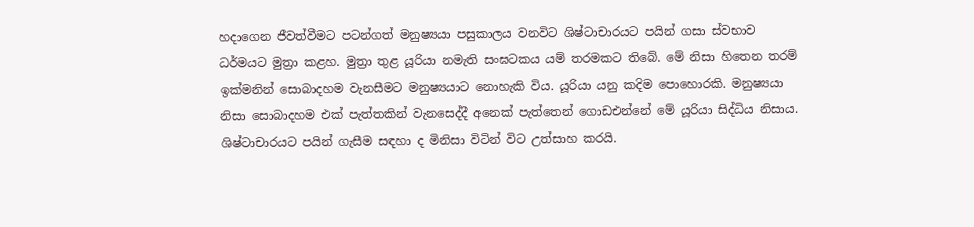හදාගෙන ජීවත්වීමට පටන්ගත් මනුෂ්‍යයා පසුකාලය වනවිට ශිෂ්ටාචාරයට පයින් ගසා ස්වභාව ධර්මයට මුත්‍රා කළහ. මුත්‍රා තුළ යූරියා නමැති සංඝටකය යම් තරමකට තිබේ. මේ නිසා හිතෙන තරම් ඉක්මනින් සොබාදහම වැනසීමට මනුෂ්‍යයාට නොහැකි විය. යූරියා යනු කදිම පොහොරකි. මනුෂ්‍යයා නිසා සොබාදහම එක් පැත්තකින් වැනසෙද්දී අනෙක් පැත්තෙන් ගොඩඑන්නේ මේ යූරියා සිද්ධිය නිසාය. ශිෂ්ටාචාරයට පයින් ගැසීම සඳහා ද මිනිසා විටින් විට උත්සාහ කරයි.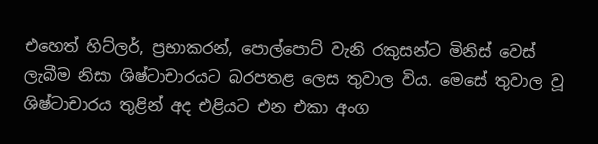එහෙත් හිට්ලර්, ප්‍රභාකරන්, පොල්පොට් වැනි රකුසන්ට මිනිස් වෙස් ලැබීම නිසා ශිෂ්ටාචාරයට බරපතළ ලෙස තුවාල විය. මෙසේ තුවාල වූ ශිෂ්ටාචාරය තුළින් අද එළියට එන එකා අංග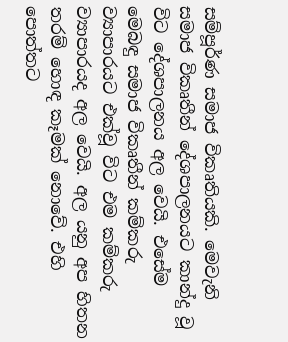සම්පූර්ණ සමාජ විකෘතියකි. මෙවැනි සමාජ විකෘතීන් දේශපාලනයට කාන්දු වූ විට දේශපාලනය අල වෙයි. එසේම මෙබඳු සමාජ විකෘතීන් කම්කරු ව්‍යාපාරයට එක්වූ විට එම කම්කරු ව්‍යාපාරයද අල වෙයි. අල යනු අප හිතන තරම් හොඳ කෑමක් නොවේ. එහි පොත්තට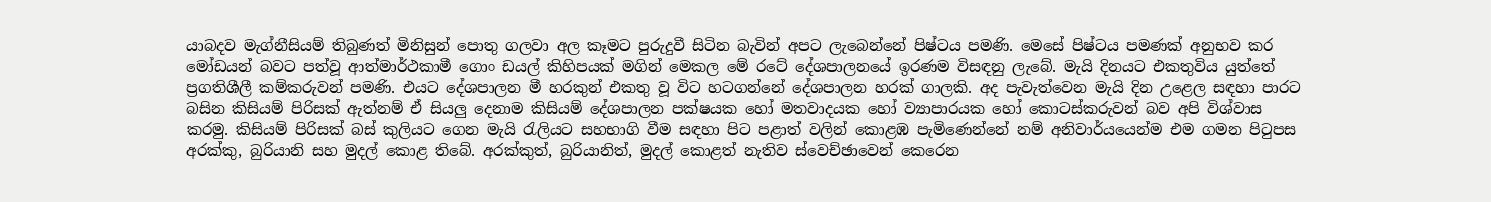යාබදව මැග්නීසියම් තිබුණත් මිනිසුන් පොතු ගලවා අල කෑමට පුරුදුවී සිටින බැවින් අපට ලැබෙන්නේ පිෂ්ටය පමණි. මෙසේ පිෂ්ටය පමණක් අනුභව කර මෝඩයන් බවට පත්වූ ආත්මාර්ථකාමී ගොං ඩයල් කිහිපයක් මගින් මෙකල මේ රටේ දේශපාලනයේ ඉරණම විසඳනු ලැබේ. මැයි දිනයට එකතුවිය යුත්තේ ප්‍රගතිශීලී කම්කරුවන් පමණි. එයට දේශපාලන මී හරකුන් එකතු වූ විට හටගන්නේ දේශපාලන හරක් ගාලකි. අද පැවැත්වෙන මැයි දින උළෙල සඳහා පාරට බසින කිසියම් පිරිසක් ඇත්නම් ඒ සියලු දෙනාම කිසියම් දේශපාලන පක්ෂයක හෝ මතවාදයක හෝ ව්‍යාපාරයක හෝ කොටස්කරුවන් බව අපි විශ්වාස කරමු. කිසියම් පිරිසක් බස් කුලියට ගෙන මැයි රැලියට සහභාගි වීම සඳහා පිට පළාත් වලින් කොළඹ පැමිණෙන්නේ නම් අනිවාර්යයෙන්ම එම ගමන පිටුපස අරක්කු, බුරියානි සහ මුදල් කොළ තිබේ. අරක්කුත්, බුරියානිත්, මුදල් කොළත් නැතිව ස්වෙච්ඡාවෙන් කෙරෙන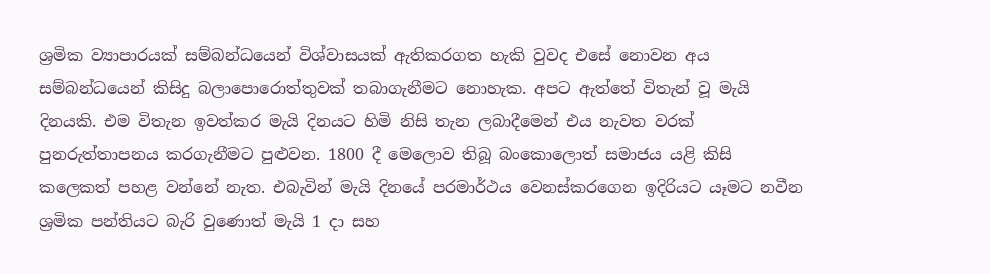ශ්‍රමික ව්‍යාපාරයක් සම්බන්ධයෙන් විශ්වාසයක් ඇතිකරගත හැකි වුවද එසේ නොවන අය සම්බන්ධයෙන් කිසිදු බලාපොරොත්තුවක් තබාගැනීමට නොහැක. අපට ඇත්තේ විතැන් වූ මැයි දිනයකි. එම විතැන ඉවත්කර මැයි දිනයට හිමි නිසි තැන ලබාදීමෙන් එය නැවත වරක් පුනරුත්තාපනය කරගැනීමට පුළුවන. 1800 දී මෙලොව තිබූ බංකොලොත් සමාජය යළි කිසි කලෙකත් පහළ වන්නේ නැත. එබැවින් මැයි දිනයේ පරමාර්ථය වෙනස්කරගෙන ඉදිරියට යෑමට නවීන ශ්‍රමික පන්තියට බැරි වුණොත් මැයි 1 දා සහ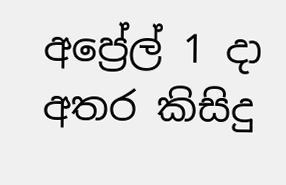අප්‍රේල් 1 දා අතර කිසිදු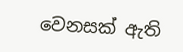වෙනසක් ඇති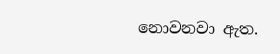නොවනවා ඇත.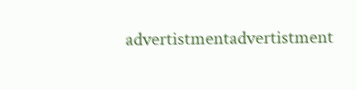advertistmentadvertistment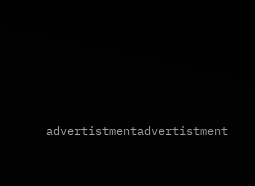advertistmentadvertistment